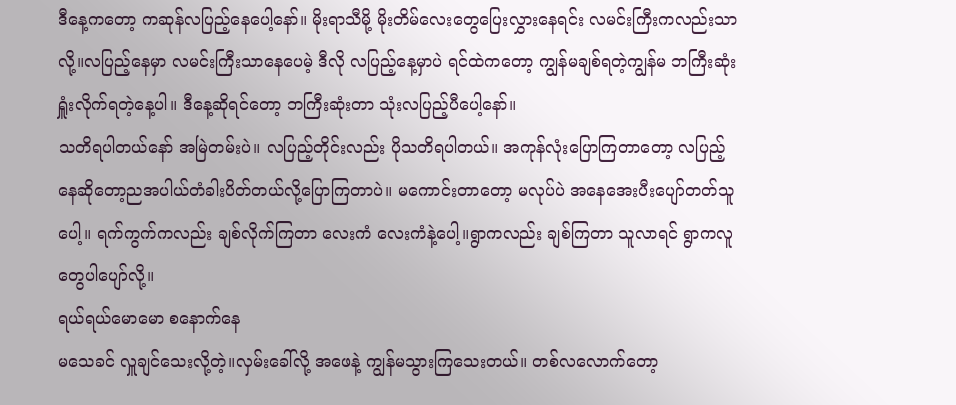ဒီနေ့ကတော့ ကဆုန်လပြည့်နေပေါ့နော်။ မိုးရာသီမို့ မိုးတိမ်လေးတွေပြေးလွှားနေရင်း လမင်းကြီးကလည်းသာလို့။လပြည့်နေမှာ လမင်းကြီးသာနေပေမဲ့ ဒီလို လပြည့်နေ့မှာပဲ ရင်ထဲကတော့ ကျွန်မချစ်ရတဲ့ကျွန်မ ဘကြီးဆုံးရှူံးလိုက်ရတဲ့နေ့ပါ။ ဒီနေ့ဆိုရင်တော့ ဘကြီးဆုံးတာ သုံးလပြည့်ပီပေါ့နော်။
သတိရပါတယ်နော် အမြဲတမ်းပဲ။ လပြည့်တိုင်းလည်း ပိုသတိရပါတယ်။ အကုန်လုံးပြောကြတာတော့ လပြည့်နေဆိုတော့ညအပါယ်တံခါးပိတ်တယ်လို့ပြောကြတာပဲ။ မကောင်းတာတော့ မလုပ်ပဲ အနေအေးပီးပျော်တတ်သူပေါ့။ ရက်ကွက်ကလည်း ချစ်လိုက်ကြတာ လေးကံ လေးကံနဲ့ပေါ့။ရွာကလည်း ချစ်ကြတာ သူလာရင် ရွာကလူတွေပါပျော်လို့။
ရယ်ရယ်မောမော စနောက်နေ
မသေခင် လှူချင်သေးလို့တဲ့။လှမ်းခေါ်လို့ အဖေနဲ့ ကျွန်မသွားကြသေးတယ်။ တစ်လလောက်တော့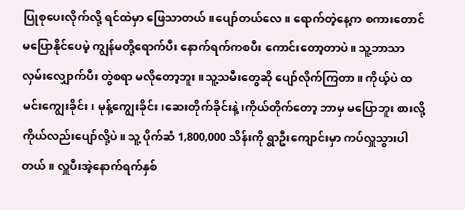ပြုစုပေးလိုက်လို့ ရင်ထဲမှာ ဖြေသာတယ်။ပျော်တယ်လေ။ ရောက်တဲ့နေ့က စကားတောင်မပြောနိုင်ပေမဲ့ ကျွန်မတို့ရောက်ပီး နောက်ရက်ကစပီး ကောင်းတော့တာပဲ။ သူ့ဘာသာ လှမ်းလျှောက်ပီး တွဲစရာ မလိုတော့ဘူး။သူ့သမီးတွေဆို ပျော်လိုက်ကြတာ။ ကိုယ့်ပဲ ထမင်းကျွေးခိုင်း၊ မုန့်ကျွေးခိုင်း၊ဆေးတိုက်ခိုင်းနဲ့၊ကိုယ်တိုက်တော့ ဘာမှ မပြောဘူး စားလို့ ကိုယ်လည်းပျော်လို့ပဲ။ သူ့ ပိုက်ဆံ 1,800,000 သိန်းကို ရွာဦးကျောင်းမှာ ကပ်လှူသွားပါတယ်။ လှူပီးအဲ့နောက်ရက်နှစ်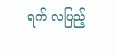ရက် လပြည့်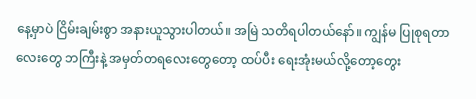နေ့မှာပဲ ငြိမ်းချမ်းစွာ အနားယူသွားပါတယ်။ အမြဲ သတိရပါတယ်နော်။ ကျွန်မ ပြုစုရတာလေးတွေ ဘကြီးနဲ့ အမှတ်တရလေးတွေတော့ ထပ်ပီး ရေးအုံးမယ်လို့တော့တွေး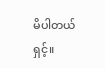မိပါတယ်ရှင့်။